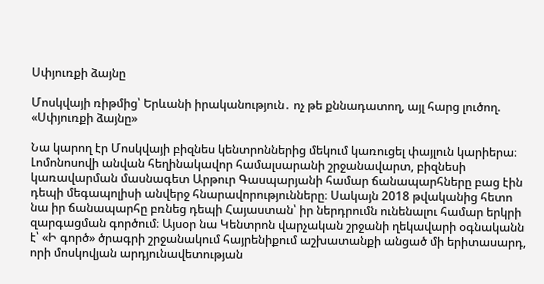Սփյուռքի ձայնը

Մոսկվայի ռիթմից՝ Երևանի իրականություն․ ոչ թե քննադատող, այլ հարց լուծող. «Սփյուռքի ձայնը»

Նա կարող էր Մոսկվայի բիզնես կենտրոններից մեկում կառուցել փայլուն կարիերա։ Լոմոնոսովի անվան հեղինակավոր համալսարանի շրջանավարտ, բիզնեսի կառավարման մասնագետ Արթուր Գասպարյանի համար ճանապարհները բաց էին դեպի մեգապոլիսի անվերջ հնարավորությունները։ Սակայն 2018 թվականից հետո նա իր ճանապարհը բռնեց դեպի Հայաստան՝ իր ներդրումն ունենալու համար երկրի զարգացման գործում։ Այսօր նա Կենտրոն վարչական շրջանի ղեկավարի օգնականն է՝ «Ի գործ» ծրագրի շրջանակում հայրենիքում աշխատանքի անցած մի երիտասարդ, որի մոսկովյան արդյունավետության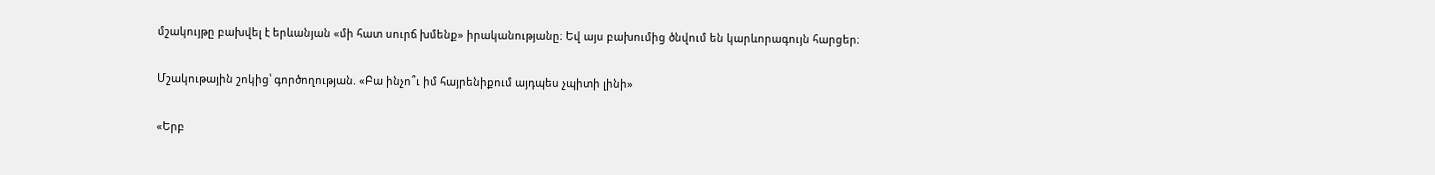մշակույթը բախվել է երևանյան «մի հատ սուրճ խմենք» իրականությանը։ Եվ այս բախումից ծնվում են կարևորագույն հարցեր։

Մշակութային շոկից՝ գործողության. «Բա ինչո՞ւ իմ հայրենիքում այդպես չպիտի լինի»

«Երբ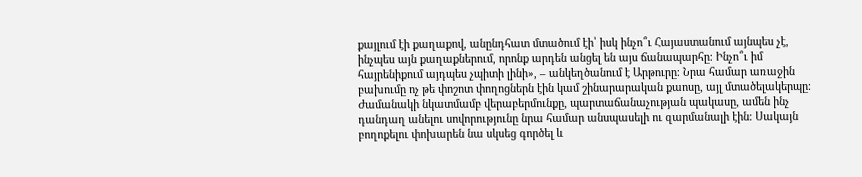քայլում էի քաղաքով, անընդհատ մտածում էի՝ իսկ ինչո՞ւ Հայաստանում այնպես չէ, ինչպես այն քաղաքներում, որոնք արդեն անցել են այս ճանապարհը։ Ինչո՞ւ իմ հայրենիքում այդպես չպիտի լինի», – անկեղծանում է Արթուրը։ Նրա համար առաջին բախումը ոչ թե փոշոտ փողոցներն էին կամ շինարարական քաոսը, այլ մտածելակերպը։ Ժամանակի նկատմամբ վերաբերմունքը, պարտաճանաչության պակասը, ամեն ինչ դանդաղ անելու սովորությունը նրա համար անսպասելի ու զարմանալի էին։ Սակայն բողոքելու փոխարեն նա սկսեց գործել և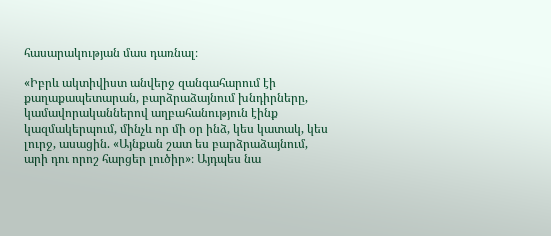հասարակության մաս դառնալ։

«Իբրև ակտիվիստ անվերջ զանգահարում էի քաղաքապետարան, բարձրաձայնում խնդիրները, կամավորականներով աղբահանություն էինք կազմակերպում, մինչև որ մի օր ինձ, կես կատակ, կես լուրջ, ասացին. «Այնքան շատ ես բարձրաձայնում, արի դու որոշ հարցեր լուծիր»։ Այդպես նա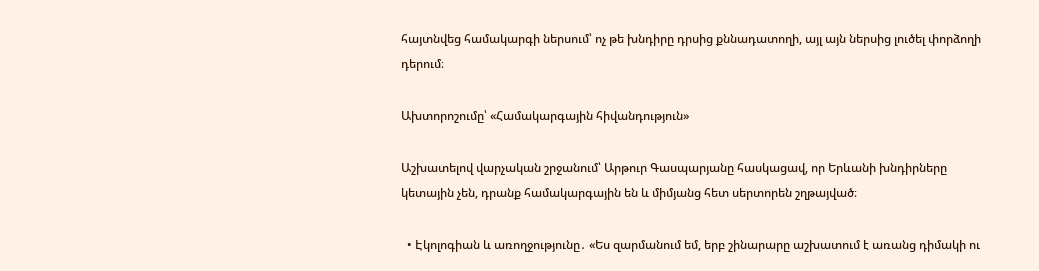հայտնվեց համակարգի ներսում՝ ոչ թե խնդիրը դրսից քննադատողի, այլ այն ներսից լուծել փորձողի դերում։

Ախտորոշումը՝ «Համակարգային հիվանդություն»

Աշխատելով վարչական շրջանում՝ Արթուր Գասպարյանը հասկացավ, որ Երևանի խնդիրները կետային չեն, դրանք համակարգային են և միմյանց հետ սերտորեն շղթայված։

  • Էկոլոգիան և առողջությունը․ «Ես զարմանում եմ, երբ շինարարը աշխատում է առանց դիմակի ու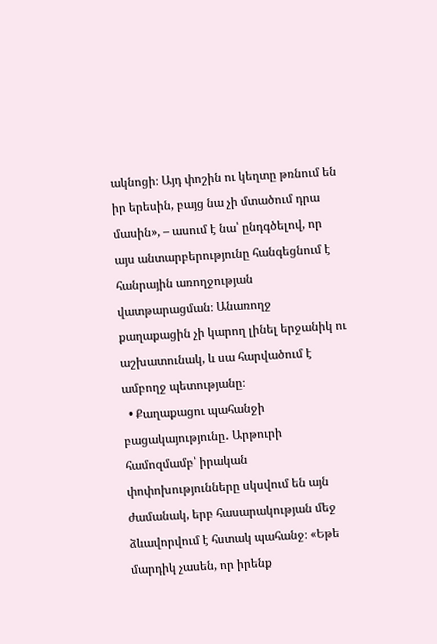ակնոցի։ Այդ փոշին ու կեղտը թռնում են իր երեսին, բայց նա չի մտածում դրա մասին», – ասում է նա՝ ընդգծելով, որ այս անտարբերությունը հանգեցնում է հանրային առողջության վատթարացման։ Անառողջ քաղաքացին չի կարող լինել երջանիկ ու աշխատունակ, և սա հարվածում է ամբողջ պետությանը։
  • Քաղաքացու պահանջի բացակայությունը․ Արթուրի համոզմամբ՝ իրական փոփոխությունները սկսվում են այն ժամանակ, երբ հասարակության մեջ ձևավորվում է հստակ պահանջ։ «Եթե մարդիկ չասեն, որ իրենք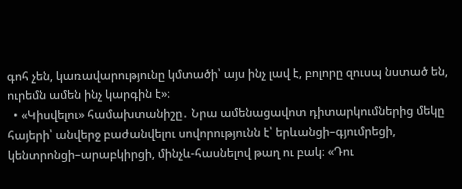գոհ չեն, կառավարությունը կմտածի՝ այս ինչ լավ է, բոլորը զուսպ նստած են, ուրեմն ամեն ինչ կարգին է»։
  • «Կիսվելու» համախտանիշը․ Նրա ամենացավոտ դիտարկումներից մեկը հայերի՝ անվերջ բաժանվելու սովորությունն է՝ երևանցի–գյումրեցի, կենտրոնցի–արաբկիրցի, մինչև-հասնելով թաղ ու բակ։ «Դու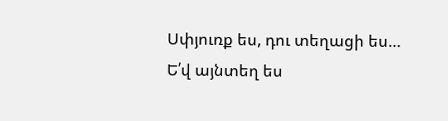Սփյուռք ես, դու տեղացի ես… Ե՛վ այնտեղ ես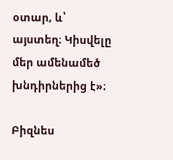օտար, և՝ այստեղ։ Կիսվելը մեր ամենամեծ խնդիրներից է»։

Բիզնես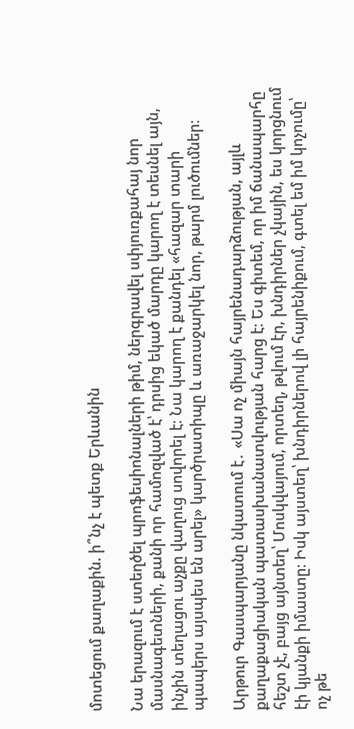մոտեցում քաղաքին. ի՞նչ է պետք Երևանին

Նա երազում է ստեղծել պրոֆեսիոնալների թիմ, ներգրավել սփյուռքահայ նոր մասնագետների, քանի որ համոզված է՝ դրսից եկած մարդը կարող է տեսնել այն, ինչին տեղացու աչքը վաղուց սովորել է։ Նա կարող է քանդել «հազար տարի պապերս այսպես են արել» կարծրատիպը և առաջարկել նոր, թարմ լուծումներ։

Արթուր Գասպարյանը նկատում է․ «Սա ոչ միայն հայրենադարձության, այլև քաղաքացիական պատասխանատվության հարց է։ Ես գիտեմ, որ իմ ճանապարհը հեշտ չէ, բայց այնտեղ՝ Մոսկվայում, որտեղ, թվում էր, խնդիրներ չկային, ես կորցնում էի կյանքի իմաստը։ Իսկ այստեղ՝ խնդիրներով լի հայրենիքում, գտել եմ իմ կոչումը՝ ոչ թե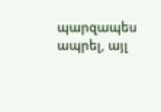պարզապես ապրել, այլ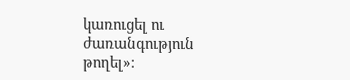կառուցել ու ժառանգություն թողել»։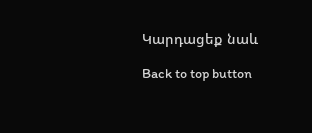Կարդացեք նաև

Back to top button